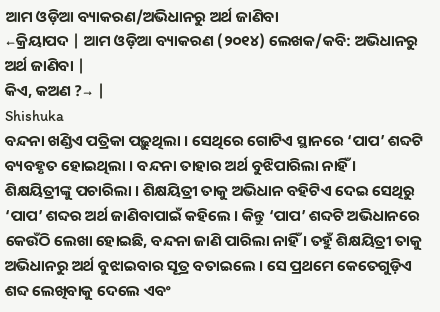ଆମ ଓଡ଼ିଆ ବ୍ୟାକରଣ/ଅଭିଧାନରୁ ଅର୍ଥ ଜାଣିବା
←କ୍ରିୟାପଦ | ଆମ ଓଡ଼ିଆ ବ୍ୟାକରଣ (୨୦୧୪) ଲେଖକ/କବି: ଅଭିଧାନରୁ ଅର୍ଥ ଜାଣିବା |
କିଏ, କଅଣ ?→ |
Shishuka
ବନ୍ଦନା ଖଣ୍ଡିଏ ପତ୍ରିକା ପଢ଼ୁଥିଲା । ସେଥିରେ ଗୋଟିଏ ସ୍ଥାନରେ ‘ପାପ’ ଶବ୍ଦଟି ବ୍ୟବହୃତ ହୋଇଥିଲା । ବନ୍ଦନା ତାହାର ଅର୍ଥ ବୁଝିପାରିଲା ନାହିଁ । ଶିକ୍ଷୟିତ୍ରୀଙ୍କୁ ପଚାରିଲା । ଶିକ୍ଷୟିତ୍ରୀ ତାକୁ ଅଭିଧାନ ବହିଟିଏ ଦେଇ ସେଥିରୁ ‘ପାପ’ ଶବ୍ଦର ଅର୍ଥ ଜାଣିବାପାଇଁ କହିଲେ । କିନ୍ତୁ ‘ପାପ’ ଶବ୍ଦଟି ଅଭିଧାନରେ କେଉଁଠି ଲେଖା ହୋଇଛି, ବନ୍ଦନା ଜାଣି ପାରିଲା ନାହିଁ । ତହୁଁ ଶିକ୍ଷୟିତ୍ରୀ ତାକୁ ଅଭିଧାନରୁ ଅର୍ଥ ବୁଝାଇବାର ସୂତ୍ର ବତାଇଲେ । ସେ ପ୍ରଥମେ କେତେଗୁଡ଼ିଏ ଶବ୍ଦ ଲେଖିବାକୁ ଦେଲେ ଏବଂ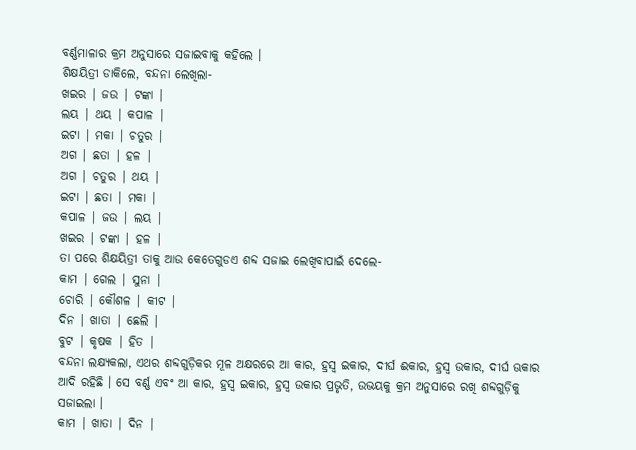ବର୍ଣ୍ଣମାଳାର କ୍ରମ ଅନୁସାରେ ସଜାଇବାକୁ କହିଲେ ।
ଶିକ୍ଷୟିତ୍ରୀ ଡାକିଲେ, ବନ୍ଦନା ଲେଖିଲା-
ଖଇର | ଜଉ | ଟଙ୍କା |
ଲୟ | ଥୟ | କପାଳ |
ଇଟା | ମକା | ଚତୁର |
ଅଗ | ଛତା | ହଳ |
ଅଗ | ଚତୁର | ଥୟ |
ଇଟା | ଛତା | ମକା |
କପାଳ | ଜଉ | ଲୟ |
ଖଇର | ଟଙ୍କା | ହଳ |
ତା ପରେ ଶିକ୍ଷୟିତ୍ରୀ ତାକୁ ଆଉ କେତେଗୁଡଏ ଶବ୍ଦ ସଜାଇ ଲେଖିବାପାଇଁ ଦେଲେ-
କାମ | ଗେଲ | ସୁନା |
ଚୋରି | କୌଶଳ | କୀଟ |
ଦିନ | ଖାତା | ଛେଲି |
ବୁଟ | କୃଷକ | ହିତ |
ବନ୍ଦନା ଲକ୍ଷ୍ୟକଲା, ଏଥର ଶବ୍ଦଗୁଡ଼ିକର ମୂଳ ଅକ୍ଷରରେ ଆ କାର, ହ୍ରସ୍ୱ ଇକାର, ଦୀର୍ଘ ଈକାର, ହ୍ରସ୍ୱ ଉକାର, ଦୀର୍ଘ ଊକାର ଆଦି ରହିଛି । ସେ ବର୍ଣ୍ଣ ଏବଂ ଆ କାର, ହ୍ରସ୍ୱ ଇକାର, ହ୍ରସ୍ୱ ଉକାର ପ୍ରଭୃତି, ଉଭୟକୁ କ୍ରମ ଅନୁସାରେ ରଖି ଶବ୍ଦଗୁଡ଼ିକୁ ସଜାଇଲା ।
କାମ | ଖାତା | ଦିନ |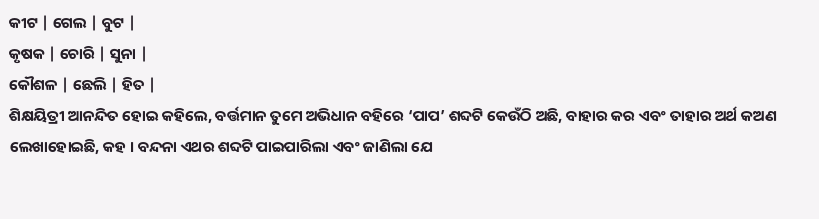କୀଟ | ଗେଲ | ବୁଟ |
କୃଷକ | ଚୋରି | ସୁନା |
କୌଶଳ | ଛେଲି | ହିତ |
ଶିକ୍ଷୟିତ୍ରୀ ଆନନ୍ଦିତ ହୋଇ କହିଲେ, ବର୍ତ୍ତମାନ ତୁମେ ଅଭିଧାନ ବହିରେ ‘ପାପ’ ଶବ୍ଦଟି କେଉଁଠି ଅଛି, ବାହାର କର ଏବଂ ତାହାର ଅର୍ଥ କଅଣ ଲେଖାହୋଇଛି, କହ । ବନ୍ଦନା ଏଥର ଶବ୍ଦଟି ପାଇପାରିଲା ଏବଂ ଜାଣିଲା ଯେ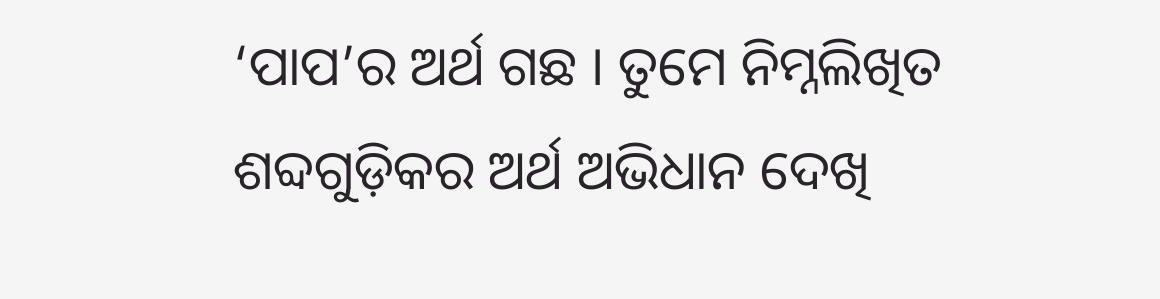‘ପାପ’ର ଅର୍ଥ ଗଛ । ତୁମେ ନିମ୍ନଲିଖିତ ଶବ୍ଦଗୁଡ଼ିକର ଅର୍ଥ ଅଭିଧାନ ଦେଖି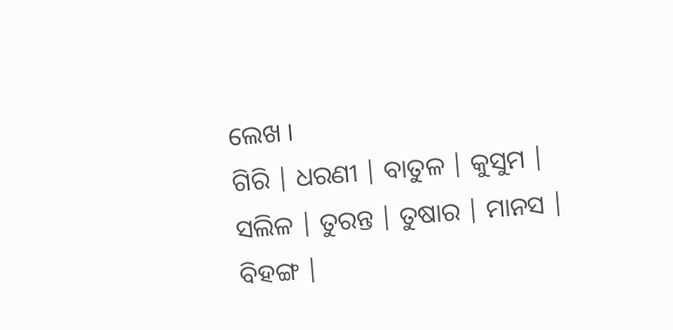ଲେଖ ।
ଗିରି | ଧରଣୀ | ବାତୁଳ | କୁସୁମ |
ସଲିଳ | ତୁରନ୍ତ | ତୁଷାର | ମାନସ |
ବିହଙ୍ଗ |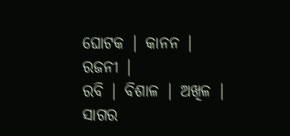ଘୋଟକ | କାନନ | ରଜନୀ |
ରବି | ବିଶାଳ | ଅଖିଳ | ସାଗର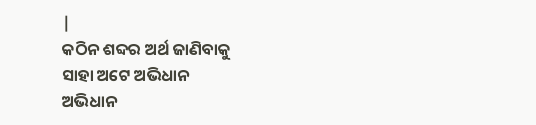|
କଠିନ ଶବ୍ଦର ଅର୍ଥ ଜାଣିବାକୁ
ସାହା ଅଟେ ଅଭିଧାନ
ଅଭିଧାନ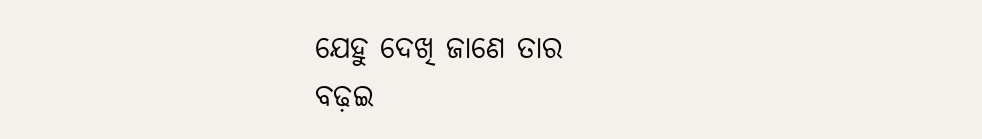ଯେହୁ ଦେଖି ଜାଣେ ତାର
ବଢ଼ଇ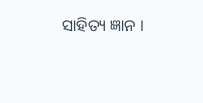ସାହିତ୍ୟ ଜ୍ଞାନ ।